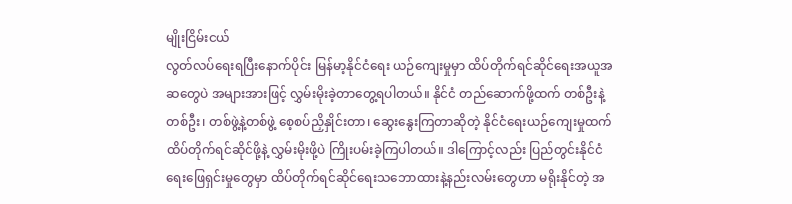မျိုးငြိမ်းငယ်
လွတ်လပ်ရေးရပြီးနောက်ပိုင်း မြန်မာ့နိုင်ငံရေး ယဉ်ကျေးမှုမှာ ထိပ်တိုက်ရင်ဆိုင်ရေးအယူအဆတွေပဲ အများအားဖြင့် လွှမ်းမိုးခဲ့တာတွေ့ရပါတယ်။ နိုင်ငံ တည်ဆောက်ဖို့ထက် တစ်ဦးနဲ့တစ်ဦး၊ တစ်ဖွဲ့နဲ့တစ်ဖွဲ့ စေ့စပ်ညှိနှိုင်းတာ၊ ဆွေးနွေးကြတာဆိုတဲ့ နိုင်ငံရေးယဉ်ကျေးမှုထက် ထိပ်တိုက်ရင်ဆိုင်ဖို့နဲ့ လွှမ်းမိုးဖို့ပဲ ကြိုးပမ်းခဲ့ကြပါတယ်။ ဒါကြောင့်လည်း ပြည်တွင်းနိုင်ငံရေးဖြေရှင်းမှုတွေမှာ ထိပ်တိုက်ရင်ဆိုင်ရေးသဘောထားနဲ့နည်းလမ်းတွေဟာ မရိုးနိုင်တဲ့ အ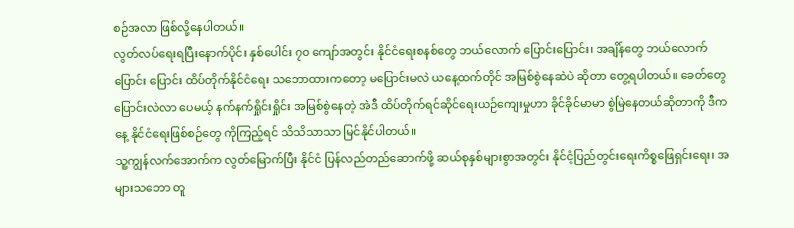စဉ်အလာ ဖြစ်လို့နေပါတယ်။
လွတ်လပ်ရေးရပြီးနောက်ပိုင်း နှစ်ပေါင်း ၇၀ ကျော်အတွင်း နိုင်ငံရေးစနစ်တွေ ဘယ်လောက် ပြောင်းပြောင်း၊ အချိန်တွေ ဘယ်လောက်ပြောင်း ပြောင်း ထိပ်တိုက်နိုင်ငံရေး သဘောထားကတော့ မပြောင်းမလဲ ယနေ့ထက်တိုင် အမြစ်စွဲနေဆဲပဲ ဆိုတာ တွေ့ရပါတယ်။ ခေတ်တွေ ပြောင်းလဲလာ ပေမယ့် နက်နက်ရှိုင်းရှိုင်း အမြစ်စွဲနေတဲ့ အဲဒီ ထိပ်တိုက်ရင်ဆိုင်ရေးယဉ်ကျေးမှုဟာ ခိုင်ခိုင်မာမာ စွဲမြဲနေတယ်ဆိုတာကို ဒီကနေ့ နိုင်ငံရေးဖြစ်စဉ်တွေ ကိုကြည့်ရင် သိသိသာသာ မြင်နိုင်ပါတယ်။
သူ့ကျွန်လက်အောက်က လွတ်မြောက်ပြီး နိုင်ငံ ပြန်လည်တည်ဆောက်ဖို့ ဆယ်စုနှစ်များစွာအတွင်း နိုင်ငံ့ပြည်တွင်းရေးကိစ္စဖြေရှင်းရေး၊ အများသဘော တူ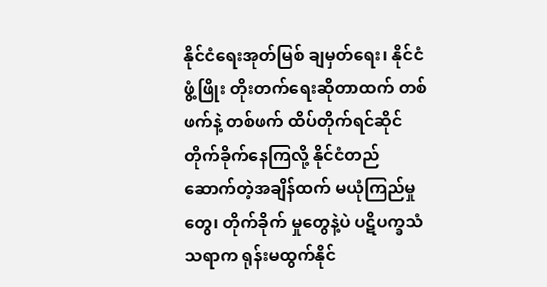နိုင်ငံရေးအုတ်မြစ် ချမှတ်ရေး၊ နိုင်ငံဖွံ့ဖြိုး တိုးတက်ရေးဆိုတာထက် တစ်ဖက်နဲ့ တစ်ဖက် ထိပ်တိုက်ရင်ဆိုင်တိုက်ခိုက်နေကြလို့ နိုင်ငံတည် ဆောက်တဲ့အချိန်ထက် မယုံကြည်မှုတွေ၊ တိုက်ခိုက် မှုတွေနဲ့ပဲ ပဋိပက္ခသံသရာက ရုန်းမထွက်နိုင်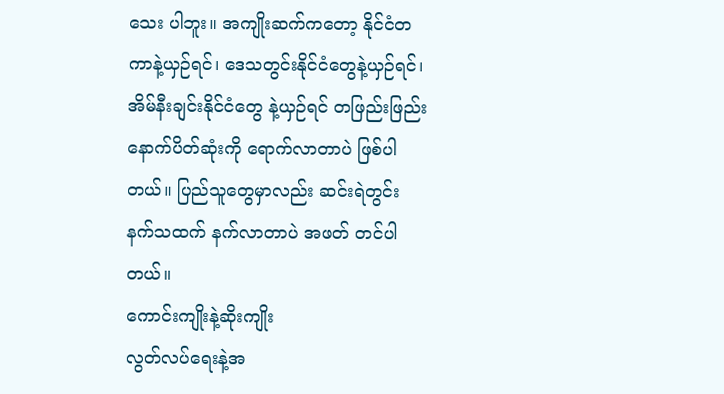သေး ပါဘူး။ အကျိုးဆက်ကတော့ နိုင်ငံတကာနဲ့ယှဉ်ရင်၊ ဒေသတွင်းနိုင်ငံတွေနဲ့ယှဉ်ရင်၊ အိမ်နီးချင်းနိုင်ငံတွေ နဲ့ယှဉ်ရင် တဖြည်းဖြည်း နောက်ပိတ်ဆုံးကို ရောက်လာတာပဲ ဖြစ်ပါတယ်။ ပြည်သူတွေမှာလည်း ဆင်းရဲတွင်း နက်သထက် နက်လာတာပဲ အဖတ် တင်ပါတယ်။
ကောင်းကျိုးနဲ့ဆိုးကျိုး
လွတ်လပ်ရေးနဲ့အ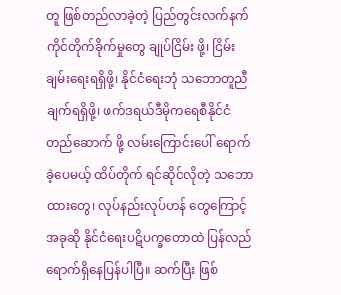တူ ဖြစ်တည်လာခဲ့တဲ့ ပြည်တွင်းလက်နက်ကိုင်တိုက်ခိုက်မှုတွေ ချုပ်ငြိမ်း ဖို့၊ ငြိမ်းချမ်းရေးရရှိဖို့၊ နိုင်ငံရေးဘုံ သဘောတူညီ ချက်ရရှိဖို့၊ ဖက်ဒရယ်ဒီမိုကရေစီနိုင်ငံ တည်ဆောက် ဖို့ လမ်းကြောင်းပေါ် ရောက်ခဲ့ပေမယ့် ထိပ်တိုက် ရင်ဆိုင်လိုတဲ့ သဘောထားတွေ၊ လုပ်နည်းလုပ်ဟန် တွေကြောင့် အခုဆို နိုင်ငံရေးပဋိပက္ခတောထဲ ပြန်လည်ရောက်ရှိနေပြန်ပါပြီ။ ဆက်ပြီး ဖြစ်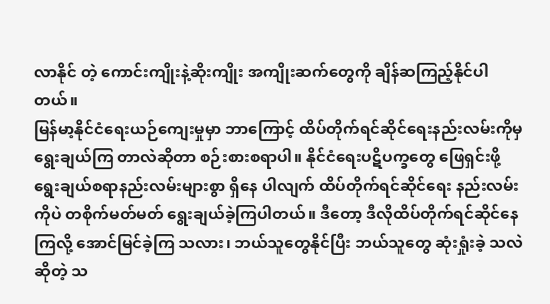လာနိုင် တဲ့ ကောင်းကျိုးနဲ့ဆိုးကျိုး အကျိုးဆက်တွေကို ချိန်ဆကြည့်နိုင်ပါတယ်။
မြန်မာ့နိုင်ငံရေးယဉ်ကျေးမှုမှာ ဘာကြောင့် ထိပ်တိုက်ရင်ဆိုင်ရေးနည်းလမ်းကိုမှ ရွေးချယ်ကြ တာလဲဆိုတာ စဉ်းစားစရာပါ။ နိုင်ငံရေးပဋိပက္ခတွေ ဖြေရှင်းဖို့ ရွေးချယ်စရာနည်းလမ်းများစွာ ရှိနေ ပါလျက် ထိပ်တိုက်ရင်ဆိုင်ရေး နည်းလမ်းကိုပဲ တစိုက်မတ်မတ် ရွေးချယ်ခဲ့ကြပါတယ်။ ဒီတော့ ဒီလိုထိပ်တိုက်ရင်ဆိုင်နေကြလို့ အောင်မြင်ခဲ့ကြ သလား၊ ဘယ်သူတွေနိုင်ပြီး ဘယ်သူတွေ ဆုံးရှုံးခဲ့ သလဲဆိုတဲ့ သ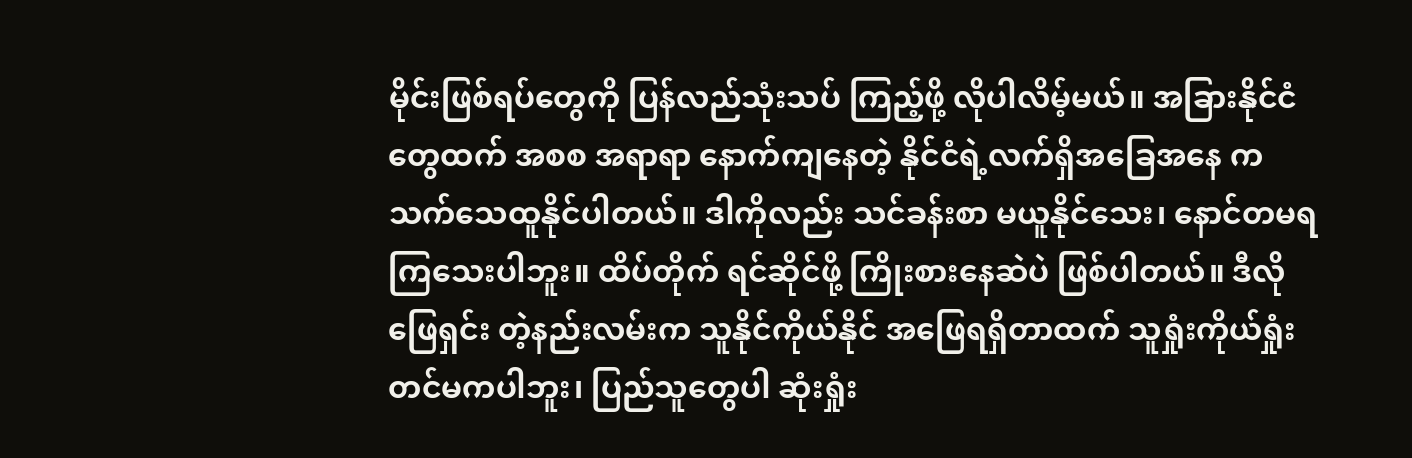မိုင်းဖြစ်ရပ်တွေကို ပြန်လည်သုံးသပ် ကြည့်ဖို့ လိုပါလိမ့်မယ်။ အခြားနိုင်ငံတွေထက် အစစ အရာရာ နောက်ကျနေတဲ့ နိုင်ငံရဲ့လက်ရှိအခြေအနေ က သက်သေထူနိုင်ပါတယ်။ ဒါကိုလည်း သင်ခန်းစာ မယူနိုင်သေး၊ နောင်တမရကြသေးပါဘူး။ ထိပ်တိုက် ရင်ဆိုင်ဖို့ ကြိုးစားနေဆဲပဲ ဖြစ်ပါတယ်။ ဒီလိုဖြေရှင်း တဲ့နည်းလမ်းက သူနိုင်ကိုယ်နိုင် အဖြေရရှိတာထက် သူရှုံးကိုယ်ရှုံးတင်မကပါဘူး၊ ပြည်သူတွေပါ ဆုံးရှုံး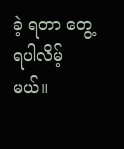ခဲ့ ရတာ တွေ့ရပါလိမ့်မယ်။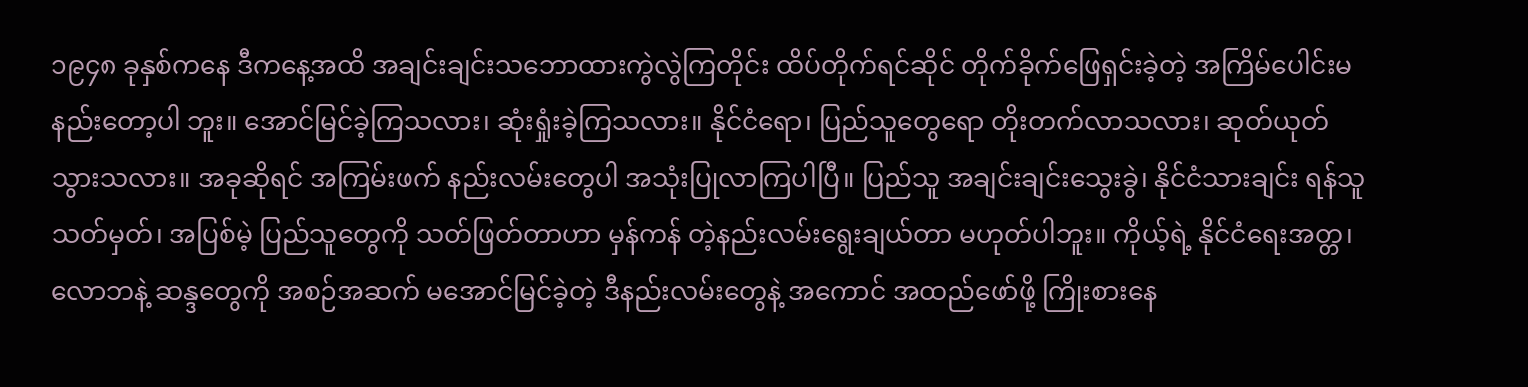၁၉၄၈ ခုနှစ်ကနေ ဒီကနေ့အထိ အချင်းချင်းသဘောထားကွဲလွဲကြတိုင်း ထိပ်တိုက်ရင်ဆိုင် တိုက်ခိုက်ဖြေရှင်းခဲ့တဲ့ အကြိမ်ပေါင်းမနည်းတော့ပါ ဘူး။ အောင်မြင်ခဲ့ကြသလား၊ ဆုံးရှုံးခဲ့ကြသလား။ နိုင်ငံရော၊ ပြည်သူတွေရော တိုးတက်လာသလား၊ ဆုတ်ယုတ်သွားသလား။ အခုဆိုရင် အကြမ်းဖက် နည်းလမ်းတွေပါ အသုံးပြုလာကြပါပြီ။ ပြည်သူ အချင်းချင်းသွေးခွဲ၊ နိုင်ငံသားချင်း ရန်သူသတ်မှတ်၊ အပြစ်မဲ့ ပြည်သူတွေကို သတ်ဖြတ်တာဟာ မှန်ကန် တဲ့နည်းလမ်းရွေးချယ်တာ မဟုတ်ပါဘူး။ ကိုယ့်ရဲ့ နိုင်ငံရေးအတ္တ၊ လောဘနဲ့ ဆန္ဒတွေကို အစဉ်အဆက် မအောင်မြင်ခဲ့တဲ့ ဒီနည်းလမ်းတွေနဲ့ အကောင် အထည်ဖော်ဖို့ ကြိုးစားနေ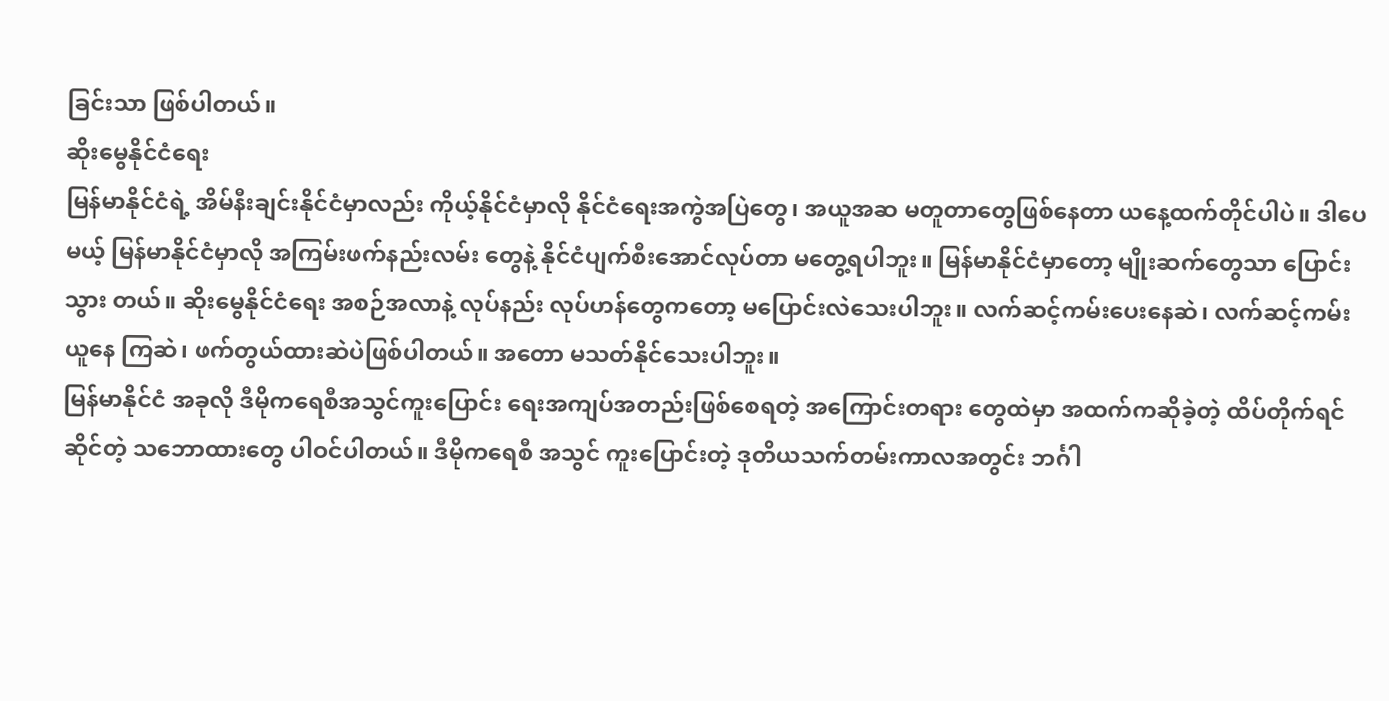ခြင်းသာ ဖြစ်ပါတယ်။
ဆိုးမွေနိုင်ငံရေး
မြန်မာနိုင်ငံရဲ့ အိမ်နီးချင်းနိုင်ငံမှာလည်း ကိုယ့်နိုင်ငံမှာလို နိုင်ငံရေးအကွဲအပြဲတွေ၊ အယူအဆ မတူတာတွေဖြစ်နေတာ ယနေ့ထက်တိုင်ပါပဲ။ ဒါပေမယ့် မြန်မာနိုင်ငံမှာလို အကြမ်းဖက်နည်းလမ်း တွေနဲ့ နိုင်ငံပျက်စီးအောင်လုပ်တာ မတွေ့ရပါဘူး။ မြန်မာနိုင်ငံမှာတော့ မျိုးဆက်တွေသာ ပြောင်းသွား တယ်။ ဆိုးမွေနိုင်ငံရေး အစဉ်အလာနဲ့ လုပ်နည်း လုပ်ဟန်တွေကတော့ မပြောင်းလဲသေးပါဘူး။ လက်ဆင့်ကမ်းပေးနေဆဲ၊ လက်ဆင့်ကမ်းယူနေ ကြဆဲ၊ ဖက်တွယ်ထားဆဲပဲဖြစ်ပါတယ်။ အတော မသတ်နိုင်သေးပါဘူး။
မြန်မာနိုင်ငံ အခုလို ဒီမိုကရေစီအသွင်ကူးပြောင်း ရေးအကျပ်အတည်းဖြစ်စေရတဲ့ အကြောင်းတရား တွေထဲမှာ အထက်ကဆိုခဲ့တဲ့ ထိပ်တိုက်ရင်ဆိုင်တဲ့ သဘောထားတွေ ပါဝင်ပါတယ်။ ဒီမိုကရေစီ အသွင် ကူးပြောင်းတဲ့ ဒုတိယသက်တမ်းကာလအတွင်း ဘင်္ဂါ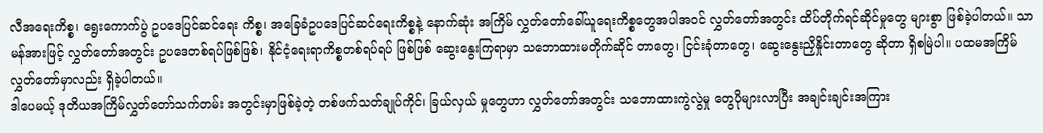လီအရေးကိစ္စ၊ ရွေးကောက်ပွဲ ဥပဒေပြင်ဆင်ရေး ကိစ္စ၊ အခြေခံဥပဒေပြင်ဆင်ရေးကိစ္စနဲ့ နောက်ဆုံး အကြိမ် လွှတ်တော်ခေါ်ယူရေးကိစ္စတွေအပါအဝင် လွှတ်တော်အတွင်း ထိပ်တိုက်ရင်ဆိုင်မှုတွေ များစွာ ဖြစ်ခဲ့ပါတယ်။ သာမန်အားဖြင့် လွှတ်တော်အတွင်း ဥပဒေတစ်ရပ်ဖြစ်ဖြစ်၊ နိုင်ငံ့ရေးရာကိစ္စတစ်ရပ်ရပ် ဖြစ်ဖြစ် ဆွေးနွေးကြရာမှာ သဘောထားမတိုက်ဆိုင် တာတွေ၊ ငြင်းခုံတာတွေ၊ ဆွေးနွေးညှိနှိုင်းတာတွေ ဆိုတာ ရှိစမြဲပါ။ ပထမအကြိမ်လွှတ်တော်မှာလည်း ရှိခဲ့ပါတယ်။
ဒါပေမယ့် ဒုတိယအကြိမ်လွှတ်တော်သက်တမ်း အတွင်းမှာဖြစ်ခဲ့တဲ့ တစ်ဖက်သတ်ချုပ်ကိုင်၊ ခြယ်လှယ် မှုတွေဟာ လွှတ်တော်အတွင်း သဘောထားကွဲလွဲမှု တွေပိုများလာပြီး အချင်းချင်းအကြား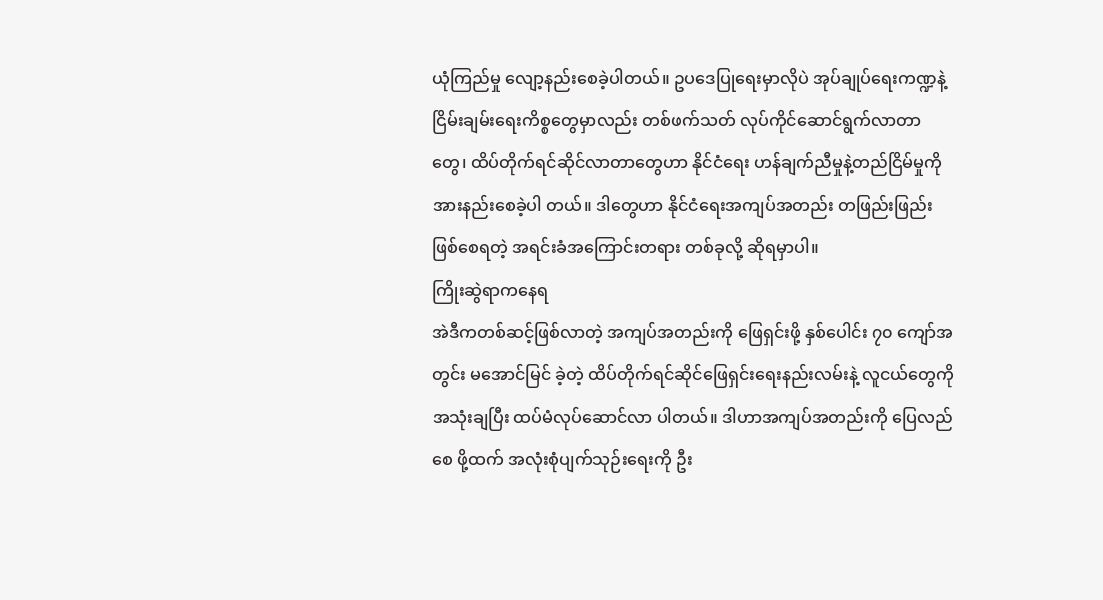ယုံကြည်မှု လျော့နည်းစေခဲ့ပါတယ်။ ဥပဒေပြုရေးမှာလိုပဲ အုပ်ချုပ်ရေးကဏ္ဍနဲ့ ငြိမ်းချမ်းရေးကိစ္စတွေမှာလည်း တစ်ဖက်သတ် လုပ်ကိုင်ဆောင်ရွက်လာတာတွေ၊ ထိပ်တိုက်ရင်ဆိုင်လာတာတွေဟာ နိုင်ငံရေး ဟန်ချက်ညီမှုနဲ့တည်ငြိမ်မှုကို အားနည်းစေခဲ့ပါ တယ်။ ဒါတွေဟာ နိုင်ငံရေးအကျပ်အတည်း တဖြည်းဖြည်းဖြစ်စေရတဲ့ အရင်းခံအကြောင်းတရား တစ်ခုလို့ ဆိုရမှာပါ။
ကြိုးဆွဲရာကနေရ
အဲဒီကတစ်ဆင့်ဖြစ်လာတဲ့ အကျပ်အတည်းကို ဖြေရှင်းဖို့ နှစ်ပေါင်း ၇၀ ကျော်အတွင်း မအောင်မြင် ခဲ့တဲ့ ထိပ်တိုက်ရင်ဆိုင်ဖြေရှင်းရေးနည်းလမ်းနဲ့ လူငယ်တွေကို အသုံးချပြီး ထပ်မံလုပ်ဆောင်လာ ပါတယ်။ ဒါဟာအကျပ်အတည်းကို ပြေလည်စေ ဖို့ထက် အလုံးစုံပျက်သုဉ်းရေးကို ဦး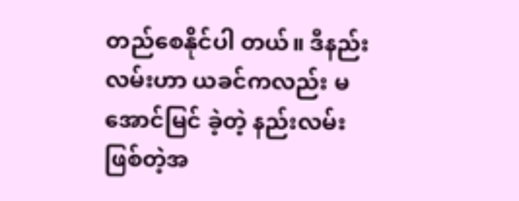တည်စေနိုင်ပါ တယ်။ ဒီနည်းလမ်းဟာ ယခင်ကလည်း မအောင်မြင် ခဲ့တဲ့ နည်းလမ်းဖြစ်တဲ့အ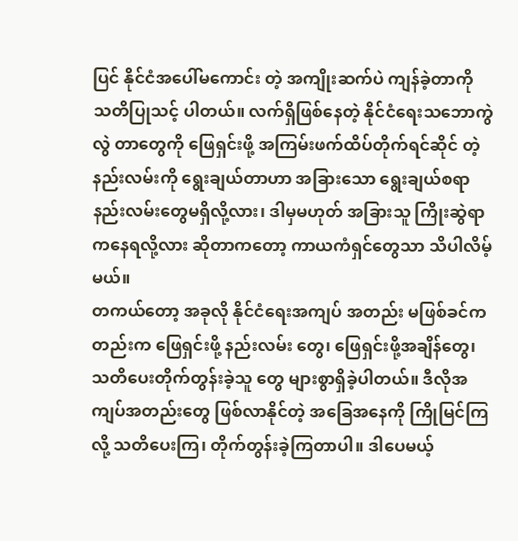ပြင် နိုင်ငံအပေါ်မကောင်း တဲ့ အကျိုးဆက်ပဲ ကျန်ခဲ့တာကို သတိပြုသင့် ပါတယ်။ လက်ရှိဖြစ်နေတဲ့ နိုင်ငံရေးသဘောကွဲလွဲ တာတွေကို ဖြေရှင်းဖို့ အကြမ်းဖက်ထိပ်တိုက်ရင်ဆိုင် တဲ့နည်းလမ်းကို ရွေးချယ်တာဟာ အခြားသော ရွေးချယ်စရာ နည်းလမ်းတွေမရှိလို့လား၊ ဒါမှမဟုတ် အခြားသူ ကြိုးဆွဲရာ ကနေရလို့လား ဆိုတာကတော့ ကာယကံရှင်တွေသာ သိပါလိမ့်မယ်။
တကယ်တော့ အခုလို နိုင်ငံရေးအကျပ် အတည်း မဖြစ်ခင်ကတည်းက ဖြေရှင်းဖို့ နည်းလမ်း တွေ၊ ဖြေရှင်းဖို့အချိန်တွေ၊ သတိပေးတိုက်တွန်းခဲ့သူ တွေ များစွာရှိခဲ့ပါတယ်။ ဒီလိုအကျပ်အတည်းတွေ ဖြစ်လာနိုင်တဲ့ အခြေအနေကို ကြိုမြင်ကြလို့ သတိပေးကြ၊ တိုက်တွန်းခဲ့ကြတာပါ။ ဒါပေမယ့်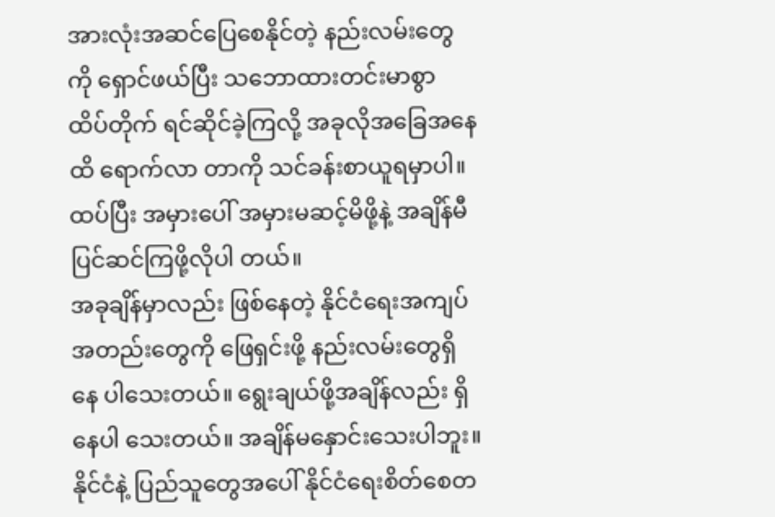အားလုံးအဆင်ပြေစေနိုင်တဲ့ နည်းလမ်းတွေကို ရှောင်ဖယ်ပြီး သဘောထားတင်းမာစွာ ထိပ်တိုက် ရင်ဆိုင်ခဲ့ကြလို့ အခုလိုအခြေအနေထိ ရောက်လာ တာကို သင်ခန်းစာယူရမှာပါ။ ထပ်ပြီး အမှားပေါ် အမှားမဆင့်မိဖို့နဲ့ အချိန်မီ ပြင်ဆင်ကြဖို့လိုပါ တယ်။
အခုချိန်မှာလည်း ဖြစ်နေတဲ့ နိုင်ငံရေးအကျပ် အတည်းတွေကို ဖြေရှင်းဖို့ နည်းလမ်းတွေရှိနေ ပါသေးတယ်။ ရွေးချယ်ဖို့အချိန်လည်း ရှိနေပါ သေးတယ်။ အချိန်မနှောင်းသေးပါဘူး။ နိုင်ငံနဲ့ ပြည်သူတွေအပေါ် နိုင်ငံရေးစိတ်စေတ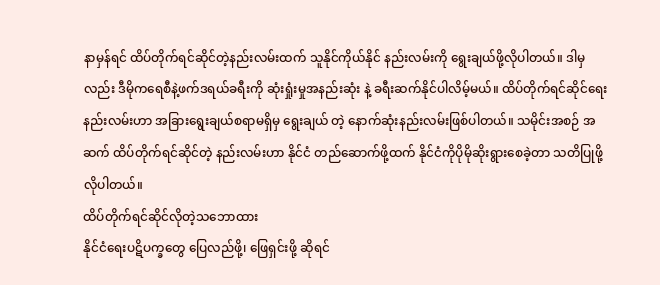နာမှန်ရင် ထိပ်တိုက်ရင်ဆိုင်တဲ့နည်းလမ်းထက် သူနိုင်ကိုယ်နိုင် နည်းလမ်းကို ရွေးချယ်ဖို့လိုပါတယ်။ ဒါမှလည်း ဒီမိုကရေစီနဲ့ဖက်ဒရယ်ခရီးကို ဆုံးရှုံးမှုအနည်းဆုံး နဲ့ ခရီးဆက်နိုင်ပါလိမ့်မယ်။ ထိပ်တိုက်ရင်ဆိုင်ရေး နည်းလမ်းဟာ အခြားရွေးချယ်စရာမရှိမှ ရွေးချယ် တဲ့ နောက်ဆုံးနည်းလမ်းဖြစ်ပါတယ်။ သမိုင်းအစဉ် အဆက် ထိပ်တိုက်ရင်ဆိုင်တဲ့ နည်းလမ်းဟာ နိုင်ငံ တည်ဆောက်ဖို့ထက် နိုင်ငံကိုပိုမိုဆိုးရွားစေခဲ့တာ သတိပြုဖို့လိုပါတယ်။
ထိပ်တိုက်ရင်ဆိုင်လိုတဲ့သဘောထား
နိုင်ငံရေးပဋိပက္ခတွေ ပြေလည်ဖို့၊ ဖြေရှင်းဖို့ ဆိုရင်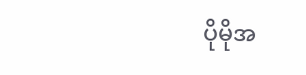ပိုမိုအ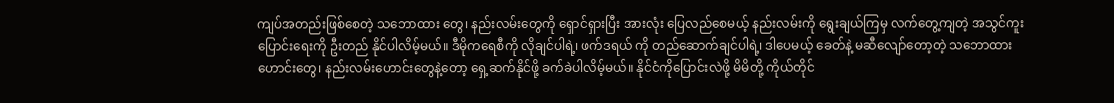ကျပ်အတည်းဖြစ်စေတဲ့ သဘောထား တွေ၊ နည်းလမ်းတွေကို ရှောင်ရှားပြီး အားလုံး ပြေလည်စေမယ့် နည်းလမ်းကို ရွေးချယ်ကြမှ လက်တွေ့ကျတဲ့ အသွင်ကူးပြောင်းရေးကို ဦးတည် နိုင်ပါလိမ့်မယ်။ ဒီမိုကရေစီကို လိုချင်ပါရဲ့၊ ဖက်ဒရယ် ကို တည်ဆောက်ချင်ပါရဲ့၊ ဒါပေမယ့် ခေတ်နဲ့ မဆီလျော်တော့တဲ့ သဘောထားဟောင်းတွေ၊ နည်းလမ်းဟောင်းတွေနဲ့တော့ ရှေ့ဆက်နိုင်ဖို့ ခက်ခဲပါလိမ့်မယ်။ နိုင်ငံကိုပြောင်းလဲဖို့ မိမိတို့ ကိုယ်တိုင်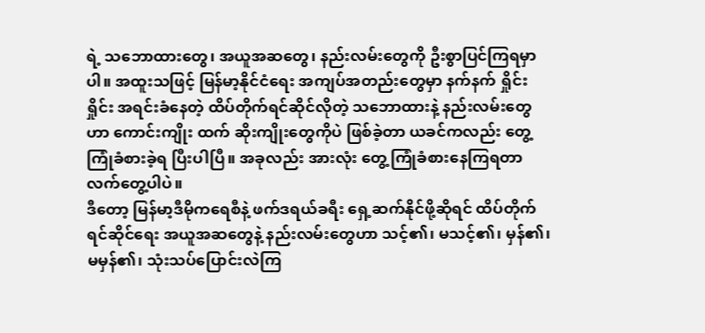ရဲ့ သဘောထားတွေ၊ အယူအဆတွေ၊ နည်းလမ်းတွေကို ဦးစွာပြင်ကြရမှာပါ။ အထူးသဖြင့် မြန်မာ့နိုင်ငံရေး အကျပ်အတည်းတွေမှာ နက်နက် ရှိုင်းရှိုင်း အရင်းခံနေတဲ့ ထိပ်တိုက်ရင်ဆိုင်လိုတဲ့ သဘောထားနဲ့ နည်းလမ်းတွေဟာ ကောင်းကျိုး ထက် ဆိုးကျိုးတွေကိုပဲ ဖြစ်ခဲ့တာ ယခင်ကလည်း တွေ့ကြုံခံစားခဲ့ရ ပြီးပါပြီ။ အခုလည်း အားလုံး တွေ့ကြုံခံစားနေကြရတာ လက်တွေ့ပါပဲ။
ဒီတော့ မြန်မာ့ဒီမိုကရေစီနဲ့ ဖက်ဒရယ်ခရီး ရှေ့ဆက်နိုင်ဖို့ဆိုရင် ထိပ်တိုက်ရင်ဆိုင်ရေး အယူအဆတွေနဲ့ နည်းလမ်းတွေဟာ သင့်၏၊ မသင့်၏၊ မှန်၏၊ မမှန်၏၊ သုံးသပ်ပြောင်းလဲကြ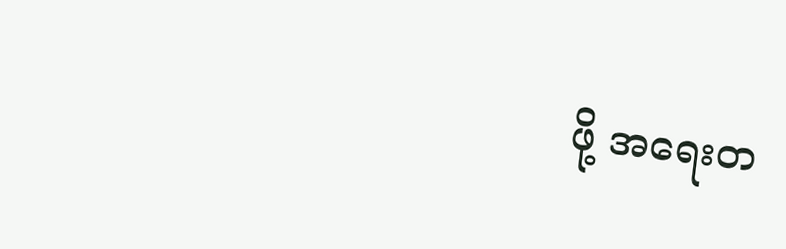ဖို့ အရေးတ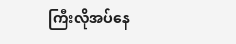ကြီးလိုအပ်နေ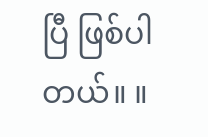ပြီ ဖြစ်ပါတယ်။ ။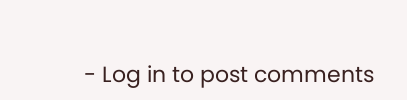- Log in to post comments